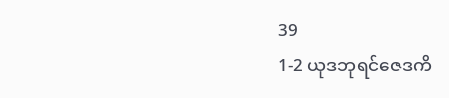39
1-2 ယုဒဘုရင်ဇေဒကိ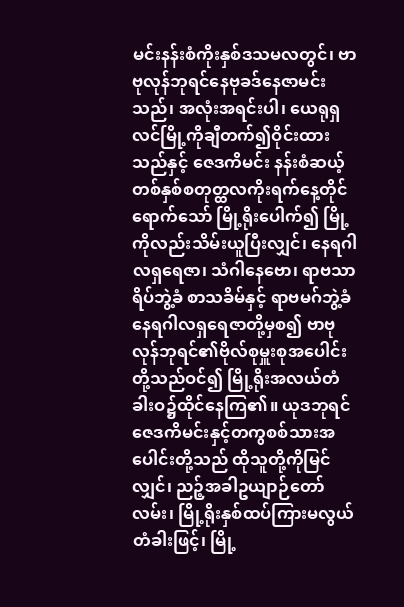မင်းနန်းစံကိုးနှစ်ဒသမလတွင်၊ ဗာဗုလုန်ဘုရင်နေဗုခဒ်နေဇာမင်းသည်၊ အလုံးအရင်းပါ၊ ယေရုရှလင်မြို့ကိုချီတက်၍ဝိုင်းထားသည်နှင့် ဇေဒကိမင်း နန်းစံဆယ့်တစ်နှစ်စတုတ္ထလကိုးရက်နေ့တိုင်ရောက်သော် မြို့ရိုးပေါက်၍ မြို့ကိုလည်းသိမ်းယူပြီးလျှင်၊ နေရဂါလရှရေဇာ၊ သံဂါနေဗော၊ ရာဗသာရိပ်ဘွဲ့ခံ စာသခိမ်နှင့် ရာဗမဂ်ဘွဲ့ခံနေရဂါလရှရေဇာတို့မှစ၍ ဗာဗုလုန်ဘုရင်၏ဗိုလ်စုမှူးစုအပေါင်းတို့သည်ဝင်၍ မြို့ရိုးအလယ်တံခါးဝ၌ထိုင်နေကြ၏။ ယုဒဘုရင်ဇေဒကိမင်းနှင့်တကွစစ်သားအပေါင်းတို့သည် ထိုသူတို့ကိုမြင်လျှင်၊ ညဉ့်အခါဥယျာဉ်တော်လမ်း၊ မြို့ရိုးနှစ်ထပ်ကြားမလွယ်တံခါးဖြင့်၊ မြို့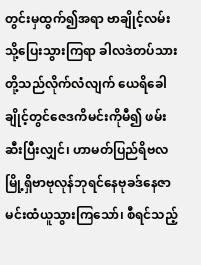တွင်းမှထွက်၍အရာ ဗာချိုင့်လမ်းသို့ပြေးသွားကြရာ ခါလဒဲတပ်သားတို့သည်လိုက်လံလျက် ယေရိခေါချိုင့်တွင်ဇေဒကိမင်းကိုမီ၍ ဖမ်းဆီးပြီးလျှင်၊ ဟာမတ်ပြည်ရိဗလမြို့ရှိဗာဗုလုန်ဘုရင်နေဗုခဒ်နေဇာမင်းထံယူသွားကြသော်၊ စီရင်သည့်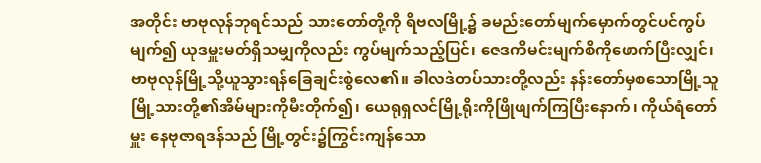အတိုင်း ဗာဗုလုန်ဘုရင်သည် သားတော်တို့ကို ရိဗလမြို့၌ ခမည်းတော်မျက်မှောက်တွင်ပင်ကွပ်မျက်၍ ယုဒမှူးမတ်ရှိသမျှကိုလည်း ကွပ်မျက်သည့်ပြင်၊ ဇေဒကိမင်းမျက်စိကိုဖောက်ပြီးလျှင်၊ ဗာဗုလုန်မြို့သို့ယူသွားရန်ခြေချင်းစွဲလေ၏။ ခါလဒဲတပ်သားတို့လည်း နန်းတော်မှစသောမြို့သူမြို့သားတို့၏အိမ်များကိုမီးတိုက်၍၊ ယေရုရှလင်မြို့ရိုးကိုဖြိုဖျက်ကြပြီးနောက်၊ ကိုယ်ရံတော်မှူး နေဗုဇာရဒန်သည် မြို့တွင်း၌ကြွင်းကျန်သော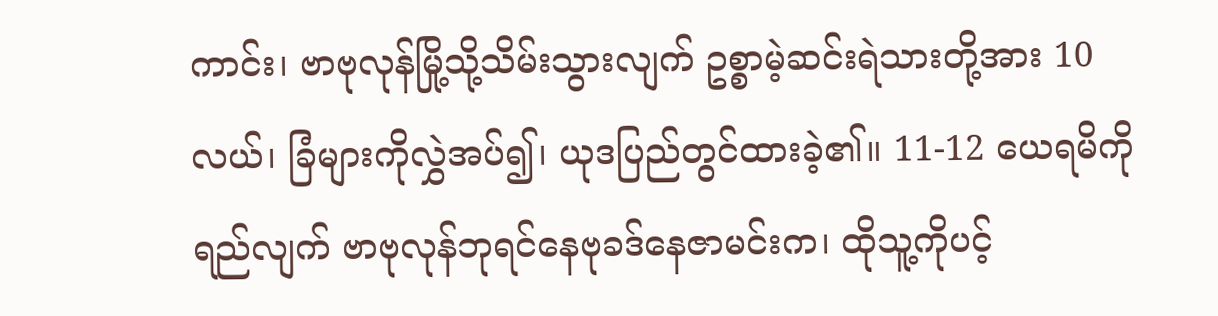ကာင်း၊ ဗာဗုလုန်မြို့သို့သိမ်းသွားလျက် ဥစ္စာမဲ့ဆင်းရဲသားတို့အား 10 လယ်၊ ခြံများကိုလွှဲအပ်၍၊ ယုဒပြည်တွင်ထားခဲ့၏။ 11-12 ယေရမိကိုရည်လျက် ဗာဗုလုန်ဘုရင်နေဗုခဒ်နေဇာမင်းက၊ ထိုသူ့ကိုပင့်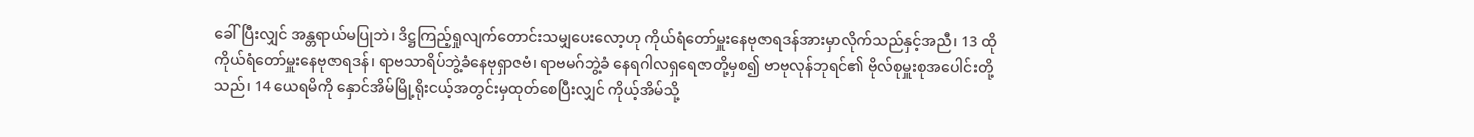ခေါ်ပြီးလျှင် အန္တရာယ်မပြုဘဲ၊ ဒိဋ္ဌကြည့်ရှုလျက်တောင်းသမျှပေးလော့ဟု ကိုယ်ရံတော်မှူးနေဗုဇာရဒန်အားမှာလိုက်သည်နှင့်အညီ၊ 13 ထိုကိုယ်ရံတော်မှူးနေဗုဇာရဒန်၊ ရာဗသာရိပ်ဘွဲ့ခံနေဗုရှာဇဗံ၊ ရာဗမဂ်ဘွဲ့ခံ နေရဂါလရှရေဇာတို့မှစ၍ ဗာဗုလုန်ဘုရင်၏ ဗိုလ်စုမှူးစုအပေါင်းတို့သည်၊ 14 ယေရမိကို နှောင်အိမ်မြို့ရိုးငယ့်အတွင်းမှထုတ်စေပြီးလျှင် ကိုယ့်အိမ်သို့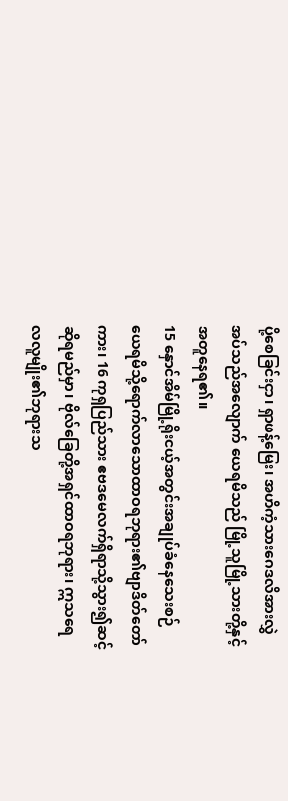ပို့စေခြင်းငှာ၊ ရှာဖန့်မြေး၊ အဟိကံ့သားဂေဒလိအားလွှဲအပ်သည်အလျောက် ယေရမိသည် မြို့သူမြို့သားတို့နှင့်အတူနေရ၏။
15 နှောင်အိမ်မြို့ရိုးငယ့်အတွင်းအချုပ်ခံနေသေးစဉ် ယေရမိသို့ရောက်လာသောထာဝရဘုရား၏ဗျာဒိတ်တော်ကား၊ 16 ကုရှပြည်သား ဧဗဒမေလက်ရှိရာသို့သွား၍ဆင့်ဆိုရမည်မှာ၊ ဗိုလ်ခြေတို့အရှင်ထာဝရဘုရား၊ ဣသရေလလူမျိုး၏ဘုရားသ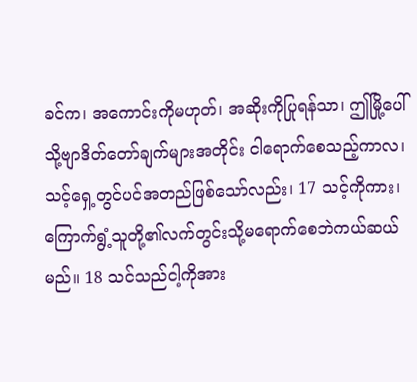ခင်က၊ အကောင်းကိုမဟုတ်၊ အဆိုးကိုပြုရန်သာ၊ ဤမြို့ပေါ်သို့ဗျာဒိတ်တော်ချက်များအတိုင်း ငါရောက်စေသည့်ကာလ၊ သင့်ရှေ့တွင်ပင်အတည်ဖြစ်သော်လည်း၊ 17 သင့်ကိုကား၊ ကြောက်ရွံ့သူတို့၏လက်တွင်းသို့မရောက်စေဘဲကယ်ဆယ်မည်။ 18 သင်သည်ငါ့ကိုအား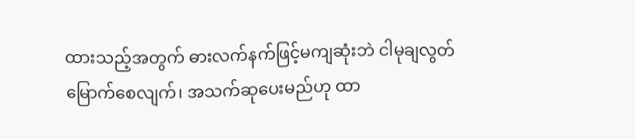ထားသည့်အတွက် ဓားလက်နက်ဖြင့်မကျဆုံးဘဲ ငါမုချလွတ်မြောက်စေလျက်၊ အသက်ဆုပေးမည်ဟု ထာ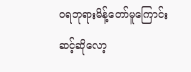ဝရဘုရားမိန့်တော်မူကြောင်းဆင့်ဆိုလော့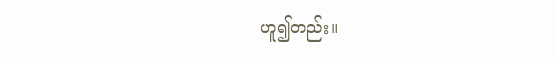ဟူ၍တည်း။